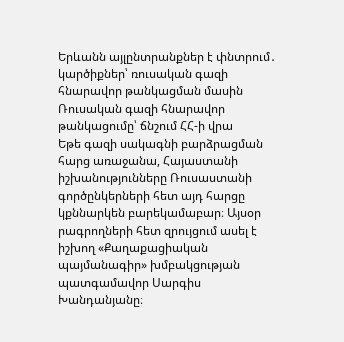Երևանն այլընտրանքներ է փնտրում․ կարծիքներ՝ ռուսական գազի հնարավոր թանկացման մասին
Ռուսական գազի հնարավոր թանկացումը՝ ճնշում ՀՀ-ի վրա
Եթե գազի սակագնի բարձրացման հարց առաջանա, Հայաստանի իշխանությունները Ռուսաստանի գործընկերների հետ այդ հարցը կքննարկեն բարեկամաբար։ Այսօր րագրողների հետ զրույցում ասել է իշխող «Քաղաքացիական պայմանագիր» խմբակցության պատգամավոր Սարգիս Խանդանյանը։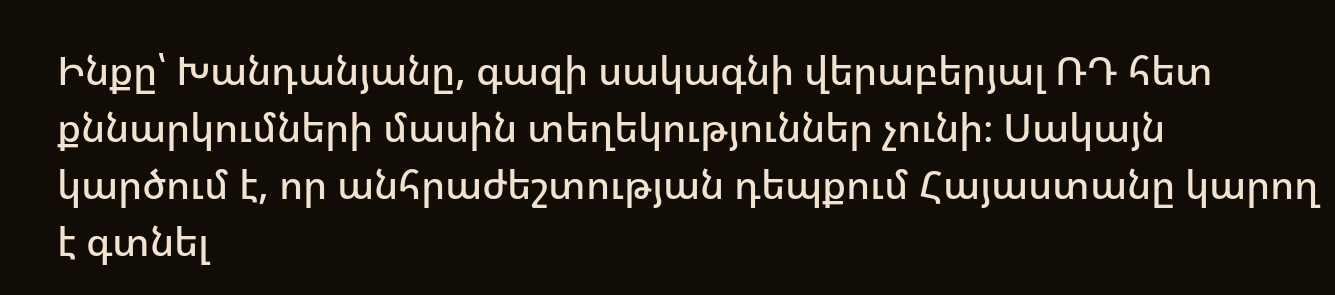Ինքը՝ Խանդանյանը, գազի սակագնի վերաբերյալ ՌԴ հետ քննարկումների մասին տեղեկություններ չունի։ Սակայն կարծում է, որ անհրաժեշտության դեպքում Հայաստանը կարող է գտնել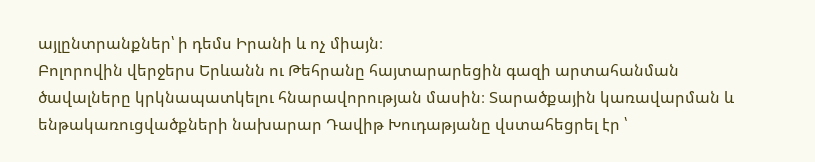այլընտրանքներ՝ ի դեմս Իրանի և ոչ միայն։
Բոլորովին վերջերս Երևանն ու Թեհրանը հայտարարեցին գազի արտահանման ծավալները կրկնապատկելու հնարավորության մասին։ Տարածքային կառավարման և ենթակառուցվածքների նախարար Դավիթ Խուդաթյանը վստահեցրել էր ՝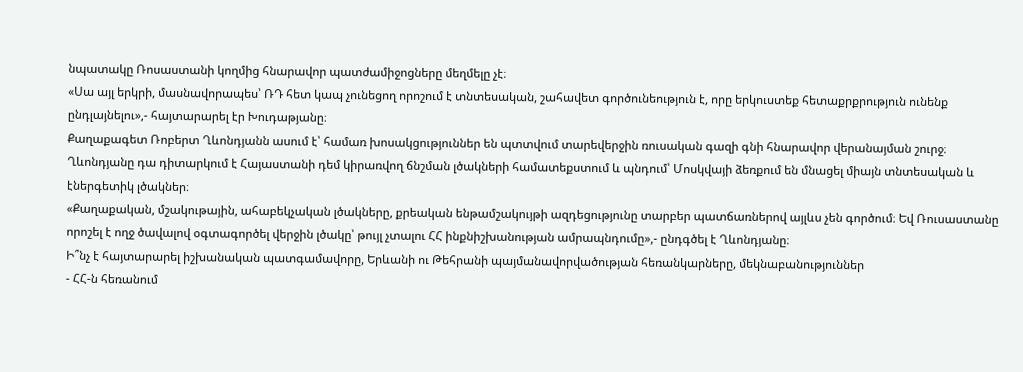նպատակը Ռոսաստանի կողմից հնարավոր պատժամիջոցները մեղմելը չէ։
«Սա այլ երկրի, մասնավորապես՝ ՌԴ հետ կապ չունեցող որոշում է տնտեսական, շահավետ գործունեություն է, որը երկուստեք հետաքրքրություն ունենք ընդլայնելու»,- հայտարարել էր Խուդաթյանը։
Քաղաքագետ Ռոբերտ Ղևոնդյանն ասում է՝ համառ խոսակցություններ են պտտվում տարեվերջին ռուսական գազի գնի հնարավոր վերանայման շուրջ։
Ղևոնդյանը դա դիտարկում է Հայաստանի դեմ կիրառվող ճնշման լծակների համատեքստում և պնդում՝ Մոսկվայի ձեռքում են մնացել միայն տնտեսական և էներգետիկ լծակներ։
«Քաղաքական, մշակութային, ահաբեկչական լծակները, քրեական ենթամշակույթի ազդեցությունը տարբեր պատճառներով այլևս չեն գործում։ Եվ Ռուսաստանը որոշել է ողջ ծավալով օգտագործել վերջին լծակը՝ թույլ չտալու ՀՀ ինքնիշխանության ամրապնդումը»,- ընդգծել է Ղևոնդյանը։
Ի՞նչ է հայտարարել իշխանական պատգամավորը, Երևանի ու Թեհրանի պայմանավորվածության հեռանկարները, մեկնաբանություններ
- ՀՀ-ն հեռանում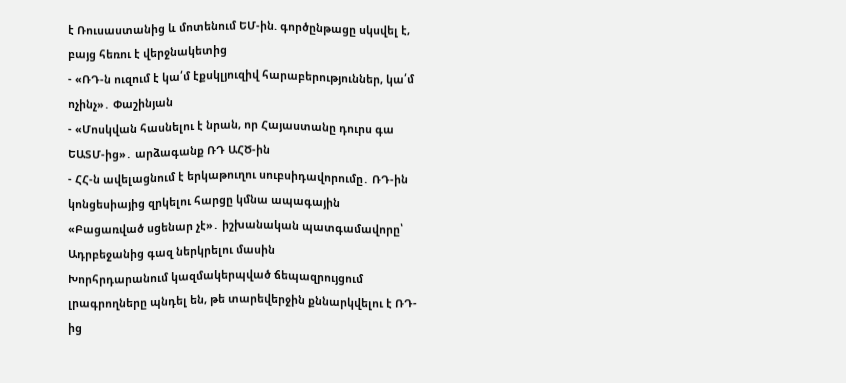է Ռուսաստանից և մոտենում ԵՄ-ին. գործընթացը սկսվել է, բայց հեռու է վերջնակետից
- «ՌԴ-ն ուզում է կա՛մ էքսկլյուզիվ հարաբերություններ, կա՛մ ոչինչ»․ Փաշինյան
- «Մոսկվան հասնելու է նրան, որ Հայաստանը դուրս գա ԵԱՏՄ-ից»․ արձագանք ՌԴ ԱՀԾ-ին
- ՀՀ-ն ավելացնում է երկաթուղու սուբսիդավորումը․ ՌԴ-ին կոնցեսիայից զրկելու հարցը կմնա ապագային
«Բացառված սցենար չէ»․ իշխանական պատգամավորը՝ Ադրբեջանից գազ ներկրելու մասին
Խորհրդարանում կազմակերպված ճեպազրույցում լրագրողները պնդել են, թե տարեվերջին քննարկվելու է ՌԴ-ից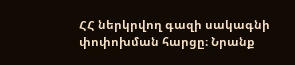ՀՀ ներկրվող գազի սակագնի փոփոխման հարցը։ Նրանք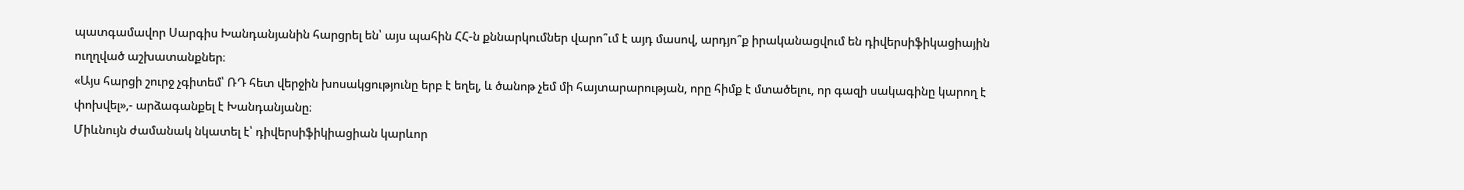պատգամավոր Սարգիս Խանդանյանին հարցրել են՝ այս պահին ՀՀ-ն քննարկումներ վարո՞ւմ է այդ մասով, արդյո՞ք իրականացվում են դիվերսիֆիկացիային ուղղված աշխատանքներ։
«Այս հարցի շուրջ չգիտեմ՝ ՌԴ հետ վերջին խոսակցությունը երբ է եղել, և ծանոթ չեմ մի հայտարարության, որը հիմք է մտածելու, որ գազի սակագինը կարող է փոխվել»,- արձագանքել է Խանդանյանը։
Միևնույն ժամանակ նկատել է՝ դիվերսիֆիկիացիան կարևոր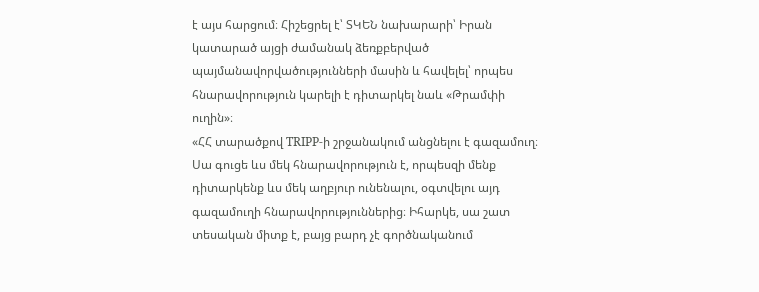է այս հարցում։ Հիշեցրել է՝ ՏԿԵՆ նախարարի՝ Իրան կատարած այցի ժամանակ ձեռքբերված պայմանավորվածությունների մասին և հավելել՝ որպես հնարավորություն կարելի է դիտարկել նաև «Թրամփի ուղին»։
«ՀՀ տարածքով TRIPP-ի շրջանակում անցնելու է գազամուղ։ Սա գուցե ևս մեկ հնարավորություն է, որպեսզի մենք դիտարկենք ևս մեկ աղբյուր ունենալու, օգտվելու այդ գազամուղի հնարավորություններից։ Իհարկե, սա շատ տեսական միտք է, բայց բարդ չէ գործնականում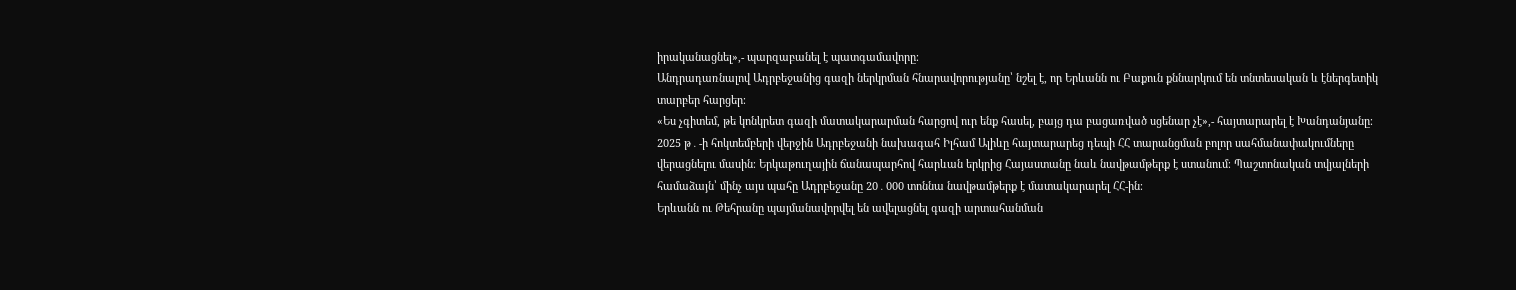իրականացնել»,- պարզաբանել է պատգամավորը։
Անդրադառնալով Ադրբեջանից գազի ներկրման հնարավորությանը՝ նշել է, որ Երևանն ու Բաքուն քննարկում են տնտեսական և էներգետիկ տարբեր հարցեր։
«Ես չգիտեմ, թե կոնկրետ գազի մատակարարման հարցով ուր ենք հասել, բայց դա բացառված սցենար չէ»,- հայտարարել է Խանդանյանը։
2025 թ․-ի հոկտեմբերի վերջին Ադրբեջանի նախագահ Իլհամ Ալիևը հայտարարեց դեպի ՀՀ տարանցման բոլոր սահմանափակումները վերացնելու մասին։ Երկաթուղային ճանապարհով հարևան երկրից Հայաստանը նաև նավթամթերք է ստանում։ Պաշտոնական տվյալների համաձայն՝ մինչ այս պահը Ադրբեջանը 20․000 տոննա նավթամթերք է մատակարարել ՀՀ-ին։
Երևանն ու Թեհրանը պայմանավորվել են ավելացնել գազի արտահանման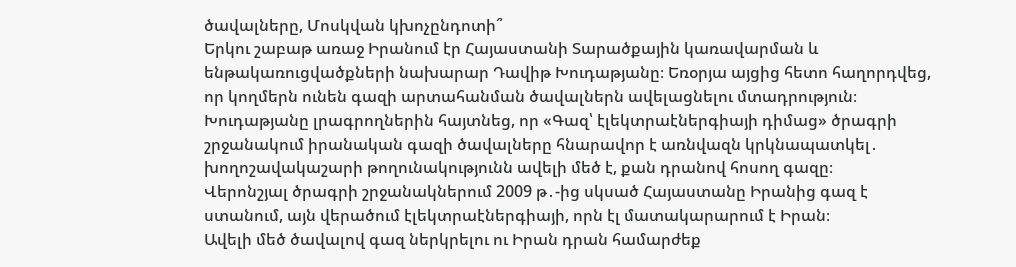ծավալները, Մոսկվան կխոչընդոտի՞
Երկու շաբաթ առաջ Իրանում էր Հայաստանի Տարածքային կառավարման և ենթակառուցվածքների նախարար Դավիթ Խուդաթյանը։ Եռօրյա այցից հետո հաղորդվեց, որ կողմերն ունեն գազի արտահանման ծավալներն ավելացնելու մտադրություն։
Խուդաթյանը լրագրողներին հայտնեց, որ «Գազ՝ էլեկտրաէներգիայի դիմաց» ծրագրի շրջանակում իրանական գազի ծավալները հնարավոր է առնվազն կրկնապատկել․ խողոշավակաշարի թողունակությունն ավելի մեծ է, քան դրանով հոսող գազը։
Վերոնշյալ ծրագրի շրջանակներում 2009 թ․-ից սկսած Հայաստանը Իրանից գազ է ստանում, այն վերածում էլեկտրաէներգիայի, որն էլ մատակարարում է Իրան։
Ավելի մեծ ծավալով գազ ներկրելու ու Իրան դրան համարժեք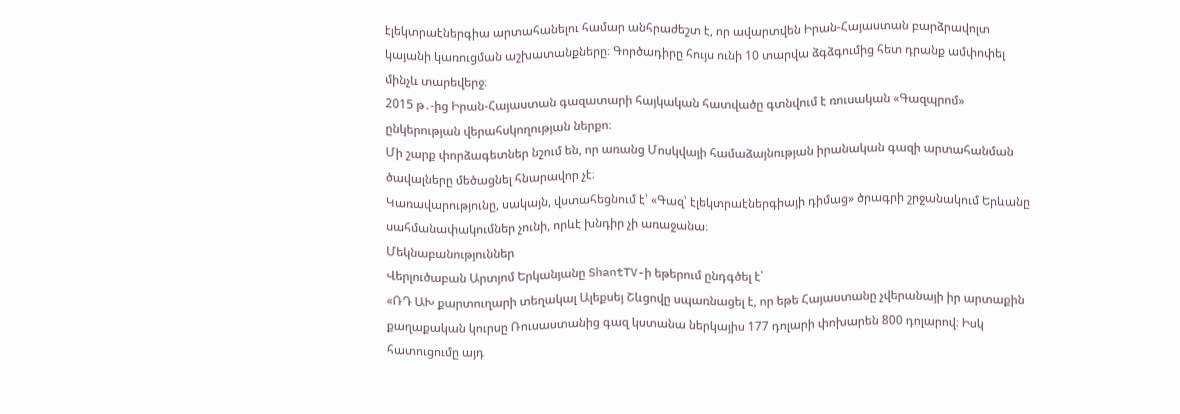էլեկտրաէներգիա արտահանելու համար անհրաժեշտ է, որ ավարտվեն Իրան-Հայաստան բարձրավոլտ կայանի կառուցման աշխատանքները։ Գործադիրը հույս ունի 10 տարվա ձգձգումից հետ դրանք ամփոփել մինչև տարեվերջ։
2015 թ․-ից Իրան-Հայաստան գազատարի հայկական հատվածը գտնվում է ռուսական «Գազպրոմ» ընկերության վերահսկողության ներքո։
Մի շարք փորձագետներ նշում են, որ առանց Մոսկվայի համաձայնության իրանական գազի արտահանման ծավալները մեծացնել հնարավոր չէ։
Կառավարությունը, սակայն, վստահեցնում է՝ «Գազ՝ էլեկտրաէներգիայի դիմաց» ծրագրի շրջանակում Երևանը սահմանափակումներ չունի, որևէ խնդիր չի առաջանա։
Մեկնաբանություններ
Վերլուծաբան Արտյոմ Երկանյանը ShantTV-ի եթերում ընդգծել է՝
«ՌԴ ԱԽ քարտուղարի տեղակալ Ալեքսեյ Շևցովը սպառնացել է, որ եթե Հայաստանը չվերանայի իր արտաքին քաղաքական կուրսը Ռուսաստանից գազ կստանա ներկայիս 177 դոլարի փոխարեն 800 դոլարով։ Իսկ հատուցումը այդ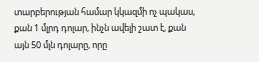տարբերության համար կկազմի ոչ պակաս, քան 1 մլրդ դոլար, ինչն ավելի շատ է, քան այն 50 մլն դոլարը, որը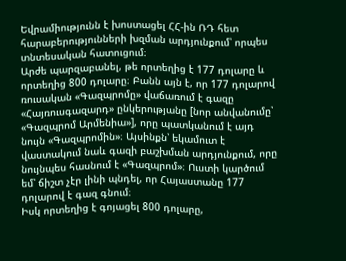Եվրամիությունն է խոստացել ՀՀ-ին ՌԴ հետ հարաբերությունների խզման արդյունքում՝ որպես տնտեսական հատուցում։
Արժե պարզաբանել, թե որտեղից է 177 դոլարը և որտեղից 800 դոլարը։ Բանն այն է, որ 177 դոլարով ռուսական «Գազպրոմը» վաճառում է գազը «Հայռուսգազարդ» ընկերությանը [նոր անվանումը՝ «Գազպրոմ Արմենիա»], որը պատկանում է այդ նույն «Գազպրոմին»։ Այսինքն՝ եկամուտ է վաստակում նաև գազի բաշխման արդյունքում, որը նույնպես հասնում է «Գազպրոմ»։ Ուստի կարծում եմ՝ ճիշտ չէր լինի պնդել, որ Հայաստանը 177 դոլարով է գազ գնում։
Իսկ որտեղից է գոյացել 800 դոլարը,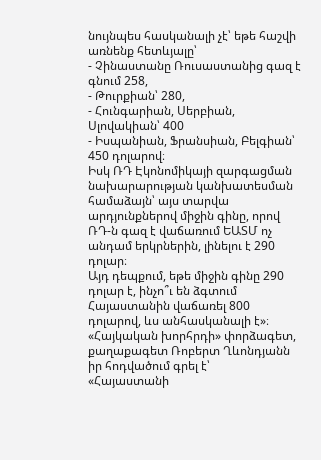նույնպես հասկանալի չէ՝ եթե հաշվի առնենք հետևյալը՝
- Չինաստանը Ռուսաստանից գազ է գնում 258,
- Թուրքիան՝ 280,
- Հունգարիան, Սերբիան, Սլովակիան՝ 400
- Իսպանիան, Ֆրանսիան, Բելգիան՝ 450 դոլարով։
Իսկ ՌԴ Էկոնոմիկայի զարգացման նախարարության կանխատեսման համաձայն՝ այս տարվա արդյունքներով միջին գինը, որով ՌԴ-ն գազ է վաճառում ԵԱՏՄ ոչ անդամ երկրներին, լինելու է 290 դոլար։
Այդ դեպքում, եթե միջին գինը 290 դոլար է, ինչո՞ւ են ձգտում Հայաստանին վաճառել 800 դոլարով, ևս անհասկանալի է»։
«Հայկական խորհրդի» փորձագետ, քաղաքագետ Ռոբերտ Ղևոնդյանն իր հոդվածում գրել է՝
«Հայաստանի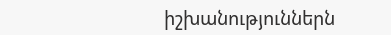իշխանություններն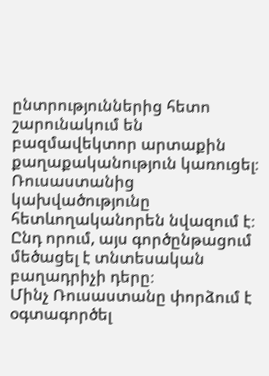ընտրություններից հետո շարունակում են բազմավեկտոր արտաքին քաղաքականություն կառուցել։ Ռուսաստանից կախվածությունը հետևողականորեն նվազում է։ Ընդ որում, այս գործընթացում մեծացել է տնտեսական բաղադրիչի դերը։
Մինչ Ռուսաստանը փորձում է օգտագործել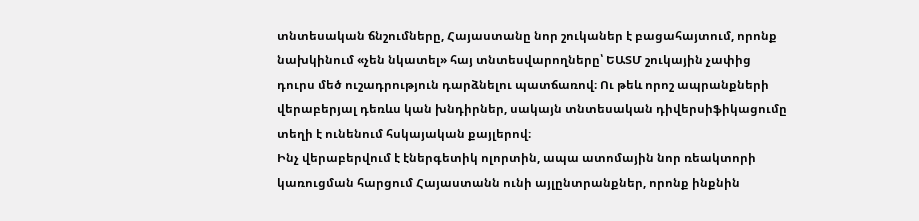տնտեսական ճնշումները, Հայաստանը նոր շուկաներ է բացահայտում, որոնք նախկինում «չեն նկատել» հայ տնտեսվարողները՝ ԵԱՏՄ շուկային չափից դուրս մեծ ուշադրություն դարձնելու պատճառով։ Ու թեև որոշ ապրանքների վերաբերյալ դեռևս կան խնդիրներ, սակայն տնտեսական դիվերսիֆիկացումը տեղի է ունենում հսկայական քայլերով։
Ինչ վերաբերվում է էներգետիկ ոլորտին, ապա ատոմային նոր ռեակտորի կառուցման հարցում Հայաստանն ունի այլընտրանքներ, որոնք ինքնին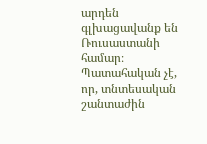արդեն գլխացավանք են Ռուսաստանի համար։
Պատահական չէ, որ, տնտեսական շանտաժին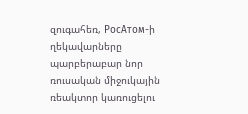զուգահեռ, РосАтом-ի ղեկավարները պարբերաբար նոր ռուսական միջուկային ռեակտոր կառուցելու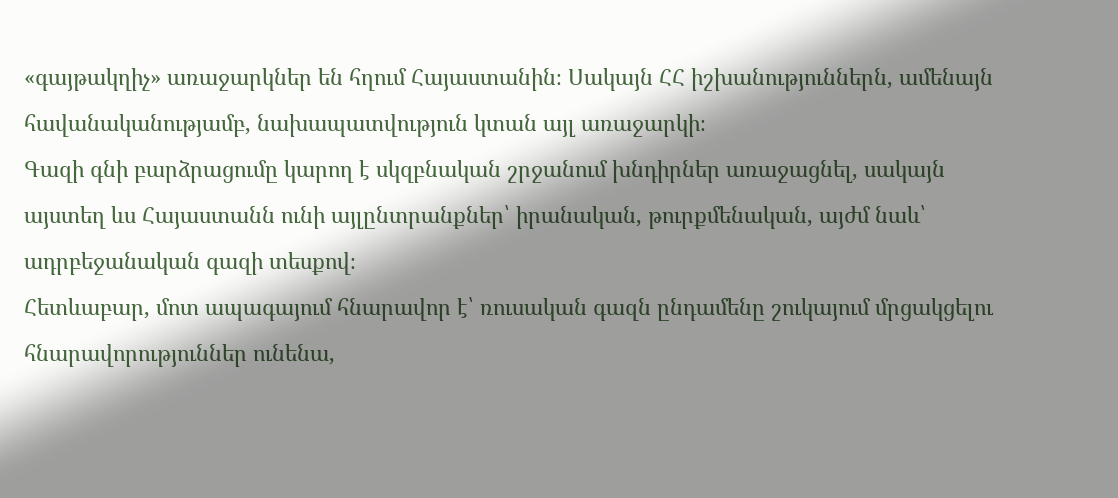«գայթակղիչ» առաջարկներ են հղում Հայաստանին։ Սակայն ՀՀ իշխանություններն, ամենայն հավանականությամբ, նախապատվություն կտան այլ առաջարկի։
Գազի գնի բարձրացումը կարող է սկզբնական շրջանում խնդիրներ առաջացնել, սակայն այստեղ ևս Հայաստանն ունի այլընտրանքներ՝ իրանական, թուրքմենական, այժմ նաև՝ ադրբեջանական գազի տեսքով։
Հետևաբար, մոտ ապագայում հնարավոր է՝ ռուսական գազն ընդամենը շուկայում մրցակցելու հնարավորություններ ունենա,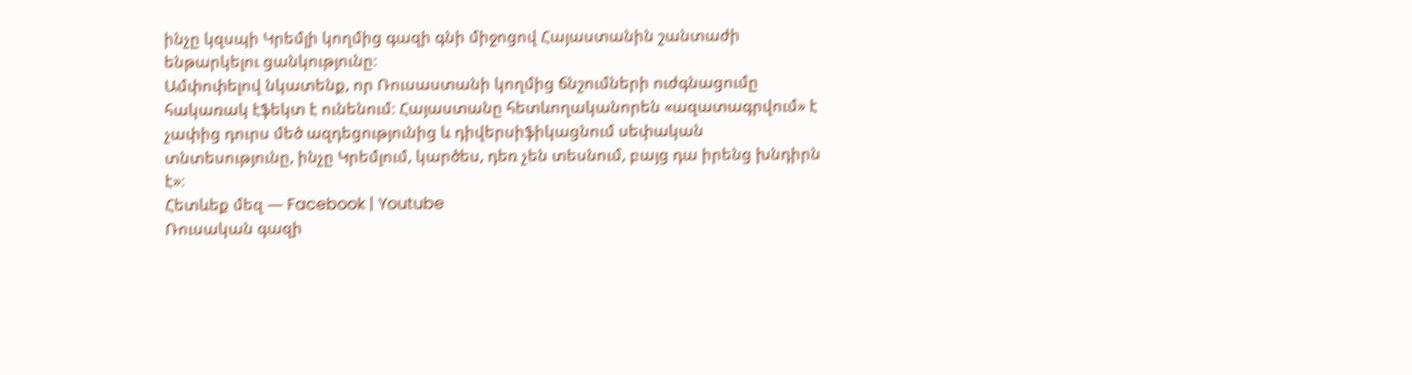ինչը կզսպի Կրեմլի կողմից գազի գնի միջոցով Հայաստանին շանտաժի ենթարկելու ցանկությունը։
Ամփոփելով նկատենք, որ Ռուսաստանի կողմից ճնշումների ուժգնացումը հակառակ էֆեկտ է ունենում։ Հայաստանը հետևողականորեն «ազատագրվում» է չափից դուրս մեծ ազդեցությունից և դիվերսիֆիկացնում սեփական տնտեսությունը, ինչը Կրեմլում, կարծես, դեռ չեն տեսնում, բայց դա իրենց խնդիրն է»։
Հետևեք մեզ — Facebook | Youtube
Ռուսական գազի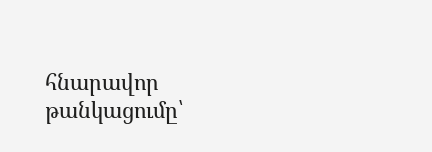հնարավոր թանկացումը՝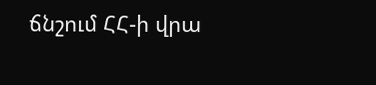ճնշում ՀՀ-ի վրա